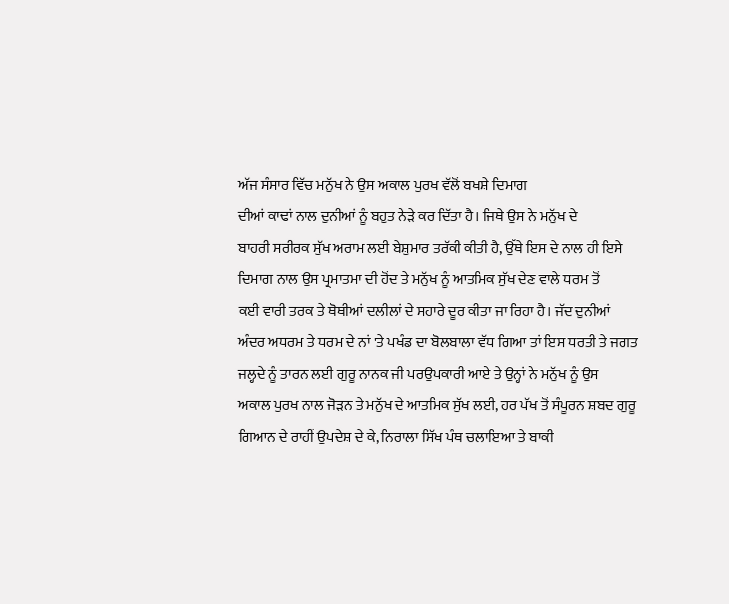ਅੱਜ ਸੰਸਾਰ ਵਿੱਚ ਮਨੁੱਖ ਨੇ ਉਸ ਅਕਾਲ ਪੁਰਖ ਵੱਲੋਂ ਬਖਸ਼ੇ ਦਿਮਾਗ
ਦੀਆਂ ਕਾਢਾਂ ਨਾਲ ਦੁਨੀਆਂ ਨੂੰ ਬਹੁਤ ਨੇੜੇ ਕਰ ਦਿੱਤਾ ਹੈ। ਜਿਥੇ ਉਸ ਨੇ ਮਨੁੱਖ ਦੇ
ਬਾਹਰੀ ਸਰੀਰਕ ਸੁੱਖ ਅਰਾਮ ਲਈ ਬੇਸ਼ੁਮਾਰ ਤਰੱਕੀ ਕੀਤੀ ਹੈ, ਉੱਥੇ ਇਸ ਦੇ ਨਾਲ ਹੀ ਇਸੇ
ਦਿਮਾਗ ਨਾਲ ਉਸ ਪ੍ਰਮਾਤਮਾ ਦੀ ਹੋਂਦ ਤੇ ਮਨੁੱਖ ਨੂੰ ਆਤਮਿਕ ਸੁੱਖ ਦੇਣ ਵਾਲੇ ਧਰਮ ਤੋਂ
ਕਈ ਵਾਰੀ ਤਰਕ ਤੇ ਥੋਥੀਆਂ ਦਲੀਲਾਂ ਦੇ ਸਹਾਰੇ ਦੂਰ ਕੀਤਾ ਜਾ ਰਿਹਾ ਹੈ। ਜੱਦ ਦੁਨੀਆਂ
ਅੰਦਰ ਅਧਰਮ ਤੇ ਧਰਮ ਦੇ ਨਾਂ 'ਤੇ ਪਖੰਡ ਦਾ ਬੋਲਬਾਲਾ ਵੱਧ ਗਿਆ ਤਾਂ ਇਸ ਧਰਤੀ ਤੇ ਜਗਤ
ਜਲ੍ਹਦੇ ਨੂੰ ਤਾਰਨ ਲਈ ਗੁਰੂ ਨਾਨਕ ਜੀ ਪਰਉਪਕਾਰੀ ਆਏ ਤੇ ਉਨ੍ਹਾਂ ਨੇ ਮਨੁੱਖ ਨੂੰ ਉਸ
ਅਕਾਲ ਪੁਰਖ ਨਾਲ ਜੋੜਨ ਤੇ ਮਨੁੱਖ ਦੇ ਆਤਮਿਕ ਸੁੱਖ ਲਈ, ਹਰ ਪੱਖ ਤੋਂ ਸੰਪੂਰਨ ਸ਼ਬਦ ਗੁਰੂ
ਗਿਆਨ ਦੇ ਰਾਹੀਂ ਉਪਦੇਸ਼ ਦੇ ਕੇ, ਨਿਰਾਲਾ ਸਿੱਖ ਪੰਥ ਚਲਾਇਆ ਤੇ ਬਾਕੀ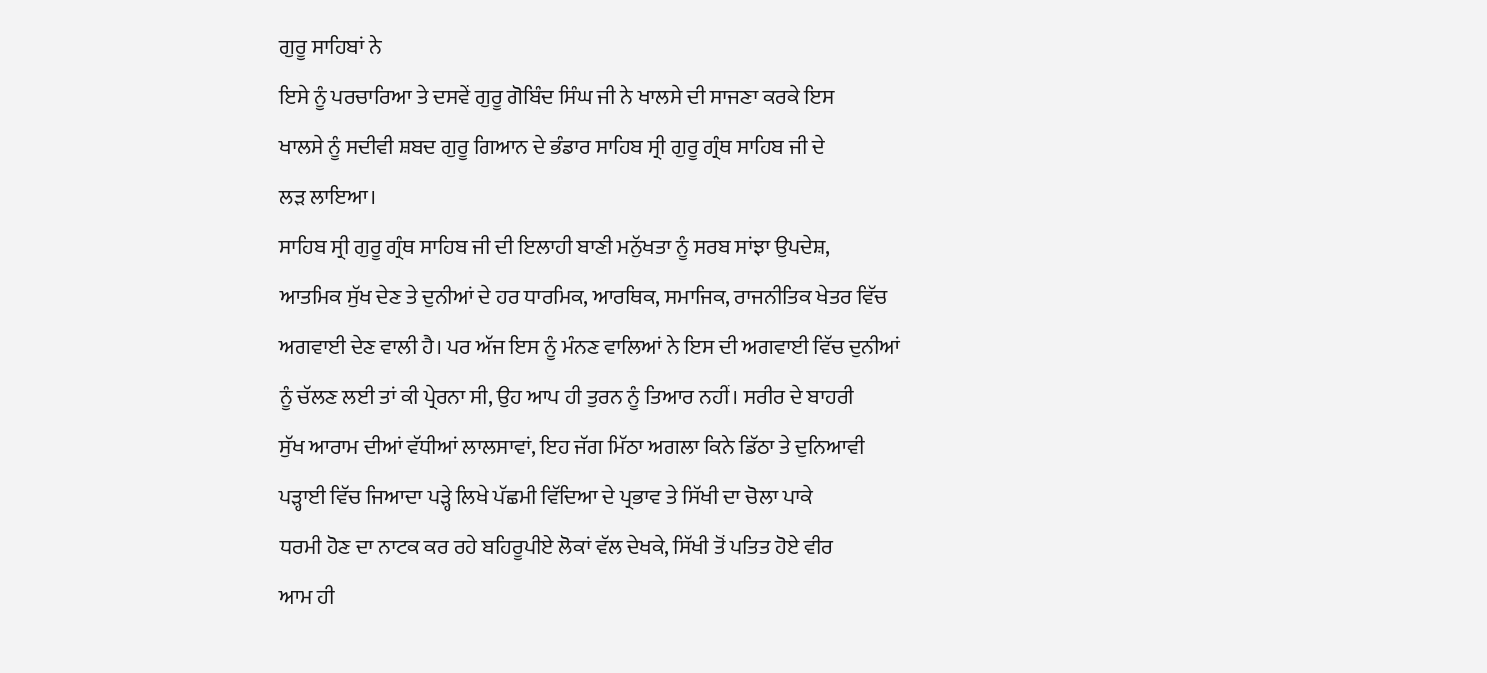ਗੁਰੂ ਸਾਹਿਬਾਂ ਨੇ
ਇਸੇ ਨੂੰ ਪਰਚਾਰਿਆ ਤੇ ਦਸਵੇਂ ਗੁਰੂ ਗੋਬਿੰਦ ਸਿੰਘ ਜੀ ਨੇ ਖਾਲਸੇ ਦੀ ਸਾਜਣਾ ਕਰਕੇ ਇਸ
ਖਾਲਸੇ ਨੂੰ ਸਦੀਵੀ ਸ਼ਬਦ ਗੁਰੂ ਗਿਆਨ ਦੇ ਭੰਡਾਰ ਸਾਹਿਬ ਸ੍ਰੀ ਗੁਰੂ ਗ੍ਰੰਥ ਸਾਹਿਬ ਜੀ ਦੇ
ਲੜ ਲਾਇਆ।
ਸਾਹਿਬ ਸ੍ਰੀ ਗੁਰੂ ਗ੍ਰੰਥ ਸਾਹਿਬ ਜੀ ਦੀ ਇਲਾਹੀ ਬਾਣੀ ਮਨੁੱਖਤਾ ਨੂੰ ਸਰਬ ਸਾਂਝਾ ਉਪਦੇਸ਼,
ਆਤਮਿਕ ਸੁੱਖ ਦੇਣ ਤੇ ਦੁਨੀਆਂ ਦੇ ਹਰ ਧਾਰਮਿਕ, ਆਰਥਿਕ, ਸਮਾਜਿਕ, ਰਾਜਨੀਤਿਕ ਖੇਤਰ ਵਿੱਚ
ਅਗਵਾਈ ਦੇਣ ਵਾਲੀ ਹੈ। ਪਰ ਅੱਜ ਇਸ ਨੂੰ ਮੰਨਣ ਵਾਲਿਆਂ ਨੇ ਇਸ ਦੀ ਅਗਵਾਈ ਵਿੱਚ ਦੁਨੀਆਂ
ਨੂੰ ਚੱਲਣ ਲਈ ਤਾਂ ਕੀ ਪ੍ਰੇਰਨਾ ਸੀ, ਉਹ ਆਪ ਹੀ ਤੁਰਨ ਨੂੰ ਤਿਆਰ ਨਹੀਂ। ਸਰੀਰ ਦੇ ਬਾਹਰੀ
ਸੁੱਖ ਆਰਾਮ ਦੀਆਂ ਵੱਧੀਆਂ ਲਾਲਸਾਵਾਂ, ਇਹ ਜੱਗ ਮਿੱਠਾ ਅਗਲਾ ਕਿਨੇ ਡਿੱਠਾ ਤੇ ਦੁਨਿਆਵੀ
ਪੜ੍ਹਾਈ ਵਿੱਚ ਜਿਆਦਾ ਪੜ੍ਹੇ ਲਿਖੇ ਪੱਛਮੀ ਵਿੱਦਿਆ ਦੇ ਪ੍ਰਭਾਵ ਤੇ ਸਿੱਖੀ ਦਾ ਚੋਲਾ ਪਾਕੇ
ਧਰਮੀ ਹੋਣ ਦਾ ਨਾਟਕ ਕਰ ਰਹੇ ਬਹਿਰੂਪੀਏ ਲੋਕਾਂ ਵੱਲ ਦੇਖਕੇ, ਸਿੱਖੀ ਤੋਂ ਪਤਿਤ ਹੋਏ ਵੀਰ
ਆਮ ਹੀ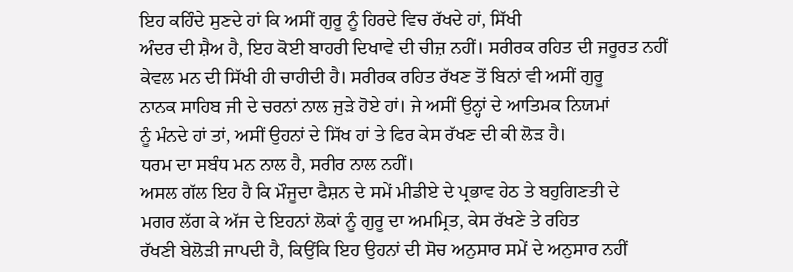ਇਹ ਕਹਿੰਦੇ ਸੁਣਦੇ ਹਾਂ ਕਿ ਅਸੀਂ ਗੁਰੂ ਨੂੰ ਹਿਰਦੇ ਵਿਚ ਰੱਖਦੇ ਹਾਂ, ਸਿੱਖੀ
ਅੰਦਰ ਦੀ ਸ਼ੈਅ ਹੈ, ਇਹ ਕੋਈ ਬਾਹਰੀ ਦਿਖਾਵੇ ਦੀ ਚੀਜ਼ ਨਹੀਂ। ਸਰੀਰਕ ਰਹਿਤ ਦੀ ਜਰੂਰਤ ਨਹੀਂ
ਕੇਵਲ ਮਨ ਦੀ ਸਿੱਖੀ ਹੀ ਚਾਹੀਦੀ ਹੈ। ਸਰੀਰਕ ਰਹਿਤ ਰੱਖਣ ਤੋਂ ਬਿਨਾਂ ਵੀ ਅਸੀਂ ਗੁਰੂ
ਨਾਨਕ ਸਾਹਿਬ ਜੀ ਦੇ ਚਰਨਾਂ ਨਾਲ ਜੁੜੇ ਹੋਏ ਹਾਂ। ਜੇ ਅਸੀਂ ਉਨ੍ਹਾਂ ਦੇ ਆਤਿਮਕ ਨਿਯਮਾਂ
ਨੂੰ ਮੰਨਦੇ ਹਾਂ ਤਾਂ, ਅਸੀਂ ਉਹਨਾਂ ਦੇ ਸਿੱਖ ਹਾਂ ਤੇ ਫਿਰ ਕੇਸ ਰੱਖਣ ਦੀ ਕੀ ਲੋੜ ਹੈ।
ਧਰਮ ਦਾ ਸਬੰਧ ਮਨ ਨਾਲ ਹੈ, ਸਰੀਰ ਨਾਲ ਨਹੀਂ।
ਅਸਲ ਗੱਲ ਇਹ ਹੈ ਕਿ ਮੌਜੂਦਾ ਫੈਸ਼ਨ ਦੇ ਸਮੇਂ ਮੀਡੀਏ ਦੇ ਪ੍ਰਭਾਵ ਹੇਠ ਤੇ ਬਹੁਗਿਣਤੀ ਦੇ
ਮਗਰ ਲੱਗ ਕੇ ਅੱਜ ਦੇ ਇਹਨਾਂ ਲੋਕਾਂ ਨੂੰ ਗੁਰੂ ਦਾ ਅਮਮ੍ਰਿਤ, ਕੇਸ ਰੱਖਣੇ ਤੇ ਰਹਿਤ
ਰੱਖਣੀ ਬੇਲੋੜੀ ਜਾਪਦੀ ਹੈ, ਕਿਉਂਕਿ ਇਹ ਉਹਨਾਂ ਦੀ ਸੋਚ ਅਨੁਸਾਰ ਸਮੇਂ ਦੇ ਅਨੁਸਾਰ ਨਹੀਂ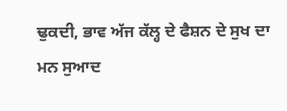ਢੁਕਦੀ, ਭਾਵ ਅੱਜ ਕੱਲ੍ਹ ਦੇ ਫੈਸ਼ਨ ਦੇ ਸੁਖ ਦਾ ਮਨ ਸੁਆਦ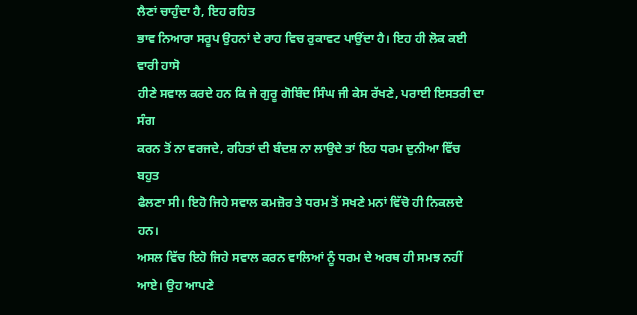ਲੈਣਾਂ ਚਾਹੁੰਦਾ ਹੈ, ਇਹ ਰਹਿਤ
ਭਾਵ ਨਿਆਰਾ ਸਰੂਪ ਉਹਨਾਂ ਦੇ ਰਾਹ ਵਿਚ ਰੁਕਾਵਟ ਪਾਉਂਦਾ ਹੈ। ਇਹ ਹੀ ਲੋਕ ਕਈ ਵਾਰੀ ਹਾਸੋ
ਹੀਣੇ ਸਵਾਲ ਕਰਦੇ ਹਨ ਕਿ ਜੇ ਗੁਰੂ ਗੋਬਿੰਦ ਸਿੰਘ ਜੀ ਕੇਸ ਰੱਖਣੇ, ਪਰਾਈ ਇਸਤਰੀ ਦਾ ਸੰਗ
ਕਰਨ ਤੋਂ ਨਾ ਵਰਜਦੇ, ਰਹਿਤਾਂ ਦੀ ਬੰਦਸ਼ ਨਾ ਲਾਉਦੇ ਤਾਂ ਇਹ ਧਰਮ ਦੁਨੀਆ ਵਿੱਚ ਬਹੁਤ
ਫੈਲਣਾ ਸੀ। ਇਹੋ ਜਿਹੇ ਸਵਾਲ ਕਮਜ਼ੋਰ ਤੇ ਧਰਮ ਤੋਂ ਸਖਣੇ ਮਨਾਂ ਵਿੱਚੋ ਹੀ ਨਿਕਲਦੇ ਹਨ।
ਅਸਲ ਵਿੱਚ ਇਹੋ ਜਿਹੇ ਸਵਾਲ ਕਰਨ ਵਾਲਿਆਂ ਨੂੰ ਧਰਮ ਦੇ ਅਰਥ ਹੀ ਸਮਝ ਨਹੀਂ ਆਏ। ਉਹ ਆਪਣੇ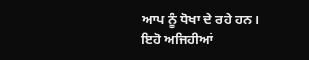ਆਪ ਨੂੰ ਧੋਖਾ ਦੇ ਰਹੇ ਹਨ। ਇਹੋ ਅਜਿਹੀਆਂ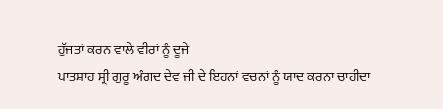ਹੁੱਜਤਾਂ ਕਰਨ ਵਾਲੇ ਵੀਰਾਂ ਨੂੰ ਦੂਜੇ
ਪਾਤਸ਼ਾਹ ਸ੍ਰੀ ਗੁਰੂ ਅੰਗਦ ਦੇਵ ਜੀ ਦੇ ਇਹਨਾਂ ਵਚਨਾਂ ਨੂੰ ਯਾਦ ਕਰਨਾ ਚਾਹੀਦਾ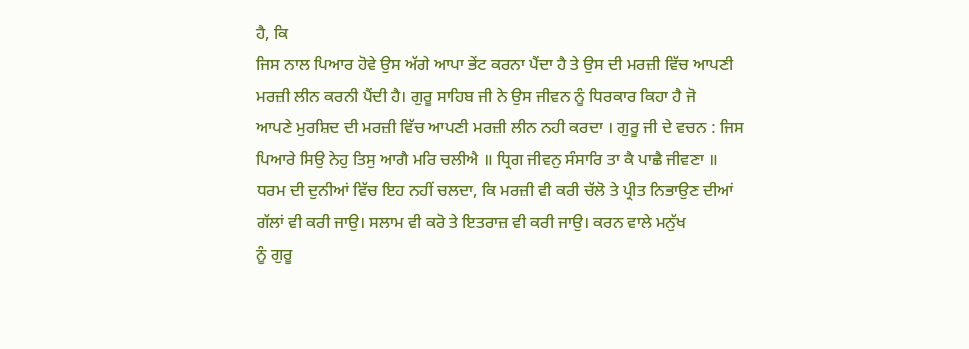ਹੈ, ਕਿ
ਜਿਸ ਨਾਲ ਪਿਆਰ ਹੋਵੇ ਉਸ ਅੱਗੇ ਆਪਾ ਭੇਂਟ ਕਰਨਾ ਪੈਂਦਾ ਹੈ ਤੇ ਉਸ ਦੀ ਮਰਜ਼ੀ ਵਿੱਚ ਆਪਣੀ
ਮਰਜ਼ੀ ਲੀਨ ਕਰਨੀ ਪੈਂਦੀ ਹੈ। ਗੁਰੂ ਸਾਹਿਬ ਜੀ ਨੇ ਉਸ ਜੀਵਨ ਨੂੰ ਧਿਰਕਾਰ ਕਿਹਾ ਹੈ ਜੋ
ਆਪਣੇ ਮੁਰਸ਼ਿਦ ਦੀ ਮਰਜ਼ੀ ਵਿੱਚ ਆਪਣੀ ਮਰਜ਼ੀ ਲੀਨ ਨਹੀ ਕਰਦਾ । ਗੁਰੂ ਜੀ ਦੇ ਵਚਨ : ਜਿਸ
ਪਿਆਰੇ ਸਿਉ ਨੇਹੁ ਤਿਸੁ ਆਗੈ ਮਰਿ ਚਲੀਐ ॥ ਧ੍ਰਿਗ ਜੀਵਨੁ ਸੰਸਾਰਿ ਤਾ ਕੈ ਪਾਛੈ ਜੀਵਣਾ ॥
ਧਰਮ ਦੀ ਦੁਨੀਆਂ ਵਿੱਚ ਇਹ ਨਹੀਂ ਚਲਦਾ, ਕਿ ਮਰਜ਼ੀ ਵੀ ਕਰੀ ਚੱਲੋ ਤੇ ਪ੍ਰੀਤ ਨਿਭਾਉਣ ਦੀਆਂ
ਗੱਲਾਂ ਵੀ ਕਰੀ ਜਾਉ। ਸਲਾਮ ਵੀ ਕਰੋ ਤੇ ਇਤਰਾਜ਼ ਵੀ ਕਰੀ ਜਾਉ। ਕਰਨ ਵਾਲੇ ਮਨੁੱਖ
ਨੂੰ ਗੁਰੂ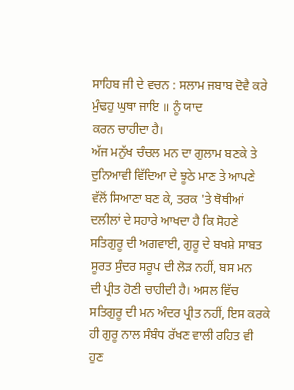ਸਾਹਿਬ ਜੀ ਦੇ ਵਚਨ : ਸਲਾਮ ਜਬਾਬ ਦੋਵੈ ਕਰੇ ਮੁੰਢਹੁ ਘੁਥਾ ਜਾਇ ॥ ਨੂੰ ਯਾਦ
ਕਰਨ ਚਾਹੀਦਾ ਹੈ।
ਅੱਜ ਮਨੁੱਖ ਚੰਚਲ ਮਨ ਦਾ ਗੁਲਾਮ ਬਣਕੇ ਤੇ ਦੁਨਿਆਵੀ ਵਿੱਦਿਆ ਦੇ ਝੂਠੇ ਮਾਣ ਤੇ ਆਪਣੇ
ਵੱਲੋਂ ਸਿਆਣਾ ਬਣ ਕੇ, ਤਰਕ 'ਤੇ ਥੋਥੀਆਂ ਦਲੀਲਾਂ ਦੇ ਸਹਾਰੇ ਆਖਦਾ ਹੈ ਕਿ ਸੋਹਣੇ
ਸਤਿਗੁਰੂ ਦੀ ਅਗਵਾਈ, ਗੁਰੂ ਦੇ ਬਖਸ਼ੇ ਸਾਬਤ ਸੂਰਤ ਸੁੰਦਰ ਸਰੂਪ ਦੀ ਲੋੜ ਨਹੀਂ, ਬਸ ਮਨ
ਦੀ ਪ੍ਰੀਤ ਹੋਣੀ ਚਾਹੀਦੀ ਹੈ। ਅਸਲ ਵਿੱਚ ਸਤਿਗੁਰੂ ਦੀ ਮਨ ਅੰਦਰ ਪ੍ਰੀਤ ਨਹੀਂ, ਇਸ ਕਰਕੇ
ਹੀ ਗੁਰੂ ਨਾਲ ਸੰਬੰਧ ਰੱਖਣ ਵਾਲੀ ਰਹਿਤ ਵੀ ਹੁਣ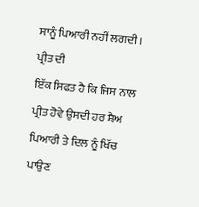ਸਾਨੂੰ ਪਿਆਰੀ ਨਹੀਂ ਲਗਦੀ। ਪ੍ਰੀਤ ਦੀ
ਇੱਕ ਸਿਫਤ ਹੈ ਕਿ ਜਿਸ ਨਾਲ ਪ੍ਰੀਤ ਹੋਵੇ ਉਸਦੀ ਹਰ ਸ਼ੈਅ ਪਿਆਰੀ ਤੇ ਦਿਲ ਨੂੰ ਖਿੱਚ ਪਾਉਣ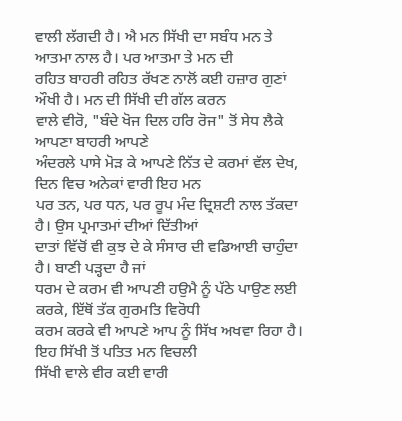ਵਾਲੀ ਲੱਗਦੀ ਹੈ। ਐ ਮਨ ਸਿੱਖੀ ਦਾ ਸਬੰਧ ਮਨ ਤੇ ਆਤਮਾ ਨਾਲ ਹੈ। ਪਰ ਆਤਮਾ ਤੇ ਮਨ ਦੀ
ਰਹਿਤ ਬਾਹਰੀ ਰਹਿਤ ਰੱਖਣ ਨਾਲੋਂ ਕਈ ਹਜ਼ਾਰ ਗੁਣਾਂ ਔਖੀ ਹੈ। ਮਨ ਦੀ ਸਿੱਖੀ ਦੀ ਗੱਲ ਕਰਨ
ਵਾਲੇ ਵੀਰੋ, "ਬੰਦੇ ਖੋਜ ਦਿਲ ਹਰਿ ਰੋਜ" ਤੋਂ ਸੇਧ ਲੈਕੇ ਆਪਣਾ ਬਾਹਰੀ ਆਪਣੇ
ਅੰਦਰਲੇ ਪਾਸੇ ਮੋੜ ਕੇ ਆਪਣੇ ਨਿੱਤ ਦੇ ਕਰਮਾਂ ਵੱਲ ਦੇਖ, ਦਿਨ ਵਿਚ ਅਨੇਕਾਂ ਵਾਰੀ ਇਹ ਮਨ
ਪਰ ਤਨ, ਪਰ ਧਨ, ਪਰ ਰੂਪ ਮੰਦ ਦ੍ਰਿਸ਼ਟੀ ਨਾਲ ਤੱਕਦਾ ਹੈ। ਉਸ ਪ੍ਰਮਾਤਮਾਂ ਦੀਆਂ ਦਿੱਤੀਆਂ
ਦਾਤਾਂ ਵਿੱਚੋਂ ਵੀ ਕੁਝ ਦੇ ਕੇ ਸੰਸਾਰ ਦੀ ਵਡਿਆਈ ਚਾਹੁੰਦਾ ਹੈ। ਬਾਣੀ ਪੜ੍ਹਦਾ ਹੈ ਜਾਂ
ਧਰਮ ਦੇ ਕਰਮ ਵੀ ਆਪਣੀ ਹਉਮੈ ਨੂੰ ਪੱਠੇ ਪਾਉਣ ਲਈ ਕਰਕੇ, ਇੱਥੋਂ ਤੱਕ ਗੁਰਮਤਿ ਵਿਰੋਧੀ
ਕਰਮ ਕਰਕੇ ਵੀ ਆਪਣੇ ਆਪ ਨੂੰ ਸਿੱਖ ਅਖਵਾ ਰਿਹਾ ਹੈ। ਇਹ ਸਿੱਖੀ ਤੋਂ ਪਤਿਤ ਮਨ ਵਿਚਲੀ
ਸਿੱਖੀ ਵਾਲੇ ਵੀਰ ਕਈ ਵਾਰੀ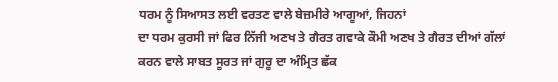ਧਰਮ ਨੂੰ ਸਿਆਸਤ ਲਈ ਵਰਤਣ ਵਾਲੇ ਬੇਜ਼ਮੀਰੇ ਆਗੂਆਂ, ਜਿਹਨਾਂ
ਦਾ ਧਰਮ ਕੁਰਸੀ ਜਾਂ ਫਿਰ ਨਿੱਜੀ ਅਣਖ ਤੇ ਗੈਰਤ ਗਵਾਕੇ ਕੌਮੀ ਅਣਖ ਤੇ ਗੈਰਤ ਦੀਆਂ ਗੱਲਾਂ
ਕਰਨ ਵਾਲੇ ਸਾਬਤ ਸੂਰਤ ਜਾਂ ਗੁਰੂ ਦਾ ਅੰਮ੍ਰਿਤ ਛੱਕ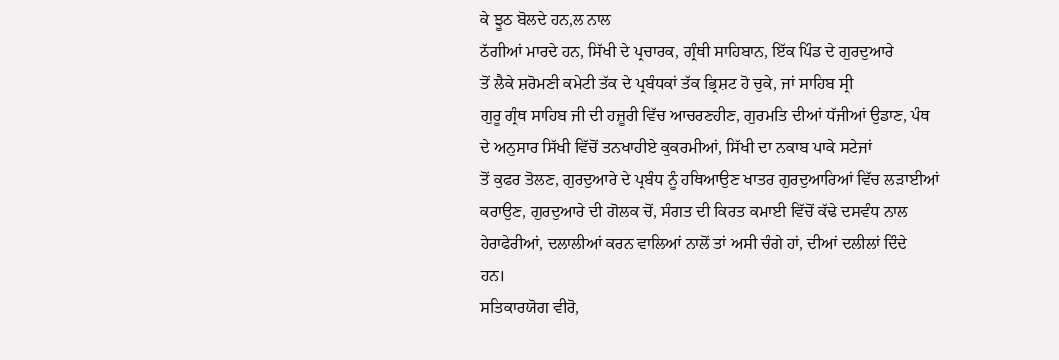ਕੇ ਝੂਠ ਬੋਲਦੇ ਹਨ,ਲ ਨਾਲ
ਠੱਗੀਆਂ ਮਾਰਦੇ ਹਨ, ਸਿੱਖੀ ਦੇ ਪ੍ਰਚਾਰਕ, ਗ੍ਰੰਥੀ ਸਾਹਿਬਾਨ, ਇੱਕ ਪਿੰਡ ਦੇ ਗੁਰਦੁਆਰੇ
ਤੋਂ ਲੈਕੇ ਸ਼ਰੋਮਣੀ ਕਮੇਟੀ ਤੱਕ ਦੇ ਪ੍ਰਬੰਧਕਾਂ ਤੱਕ ਭ੍ਰਿਸ਼ਟ ਹੋ ਚੁਕੇ, ਜਾਂ ਸਾਹਿਬ ਸ੍ਰੀ
ਗੁਰੂ ਗ੍ਰੰਥ ਸਾਹਿਬ ਜੀ ਦੀ ਹਜ਼ੂਰੀ ਵਿੱਚ ਆਚਰਣਹੀਣ, ਗੁਰਮਤਿ ਦੀਆਂ ਧੱਜੀਆਂ ਉਡਾਣ, ਪੰਥ
ਦੇ ਅਨੁਸਾਰ ਸਿੱਖੀ ਵਿੱਚੋਂ ਤਨਖਾਹੀਏ ਕੁਕਰਮੀਆਂ, ਸਿੱਖੀ ਦਾ ਨਕਾਬ ਪਾਕੇ ਸਟੇਜਾਂ
ਤੋਂ ਕੁਫਰ ਤੋਲਣ, ਗੁਰਦੁਆਰੇ ਦੇ ਪ੍ਰਬੰਧ ਨੂੰ ਹਥਿਆਉਣ ਖਾਤਰ ਗੁਰਦੁਆਰਿਆਂ ਵਿੱਚ ਲੜਾਈਆਂ
ਕਰਾਉਣ, ਗੁਰਦੁਆਰੇ ਦੀ ਗੋਲਕ ਚੋਂ, ਸੰਗਤ ਦੀ ਕਿਰਤ ਕਮਾਈ ਵਿੱਚੋਂ ਕੱਢੇ ਦਸਵੰਧ ਨਾਲ
ਹੇਰਾਫੇਰੀਆਂ, ਦਲਾਲੀਆਂ ਕਰਨ ਵਾਲਿਆਂ ਨਾਲੋਂ ਤਾਂ ਅਸੀ ਚੰਗੇ ਹਾਂ, ਦੀਆਂ ਦਲੀਲਾਂ ਦਿੰਦੇ
ਹਨ।
ਸਤਿਕਾਰਯੋਗ ਵੀਰੋ,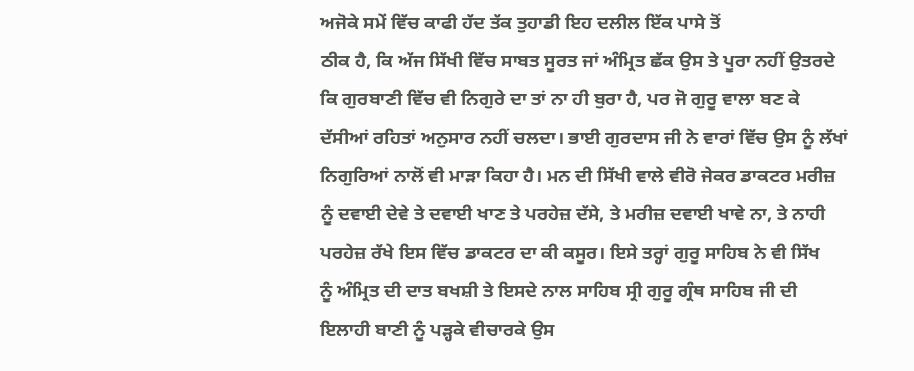ਅਜੋਕੇ ਸਮੇਂ ਵਿੱਚ ਕਾਫੀ ਹੱਦ ਤੱਕ ਤੁਹਾਡੀ ਇਹ ਦਲੀਲ ਇੱਕ ਪਾਸੇ ਤੋਂ
ਠੀਕ ਹੈ, ਕਿ ਅੱਜ ਸਿੱਖੀ ਵਿੱਚ ਸਾਬਤ ਸੂਰਤ ਜਾਂ ਅੰਮ੍ਰਿਤ ਛੱਕ ਉਸ ਤੇ ਪੂਰਾ ਨਹੀਂ ਉਤਰਦੇ
ਕਿ ਗੁਰਬਾਣੀ ਵਿੱਚ ਵੀ ਨਿਗੁਰੇ ਦਾ ਤਾਂ ਨਾ ਹੀ ਬੁਰਾ ਹੈ, ਪਰ ਜੋ ਗੁਰੂ ਵਾਲਾ ਬਣ ਕੇ
ਦੱਸੀਆਂ ਰਹਿਤਾਂ ਅਨੁਸਾਰ ਨਹੀਂ ਚਲਦਾ। ਭਾਈ ਗੁਰਦਾਸ ਜੀ ਨੇ ਵਾਰਾਂ ਵਿੱਚ ਉਸ ਨੂੰ ਲੱਖਾਂ
ਨਿਗੁਰਿਆਂ ਨਾਲੋਂ ਵੀ ਮਾੜਾ ਕਿਹਾ ਹੈ। ਮਨ ਦੀ ਸਿੱਖੀ ਵਾਲੇ ਵੀਰੋ ਜੇਕਰ ਡਾਕਟਰ ਮਰੀਜ਼
ਨੂੰ ਦਵਾਈ ਦੇਵੇ ਤੇ ਦਵਾਈ ਖਾਣ ਤੇ ਪਰਹੇਜ਼ ਦੱਸੇ, ਤੇ ਮਰੀਜ਼ ਦਵਾਈ ਖਾਵੇ ਨਾ, ਤੇ ਨਾਹੀ
ਪਰਹੇਜ਼ ਰੱਖੇ ਇਸ ਵਿੱਚ ਡਾਕਟਰ ਦਾ ਕੀ ਕਸੂਰ। ਇਸੇ ਤਰ੍ਹਾਂ ਗੁਰੂ ਸਾਹਿਬ ਨੇ ਵੀ ਸਿੱਖ
ਨੂੰ ਅੰਮ੍ਰਿਤ ਦੀ ਦਾਤ ਬਖਸ਼ੀ ਤੇ ਇਸਦੇ ਨਾਲ ਸਾਹਿਬ ਸ੍ਰੀ ਗੁਰੂ ਗ੍ਰੰਥ ਸਾਹਿਬ ਜੀ ਦੀ
ਇਲਾਹੀ ਬਾਣੀ ਨੂੰ ਪੜ੍ਹਕੇ ਵੀਚਾਰਕੇ ਉਸ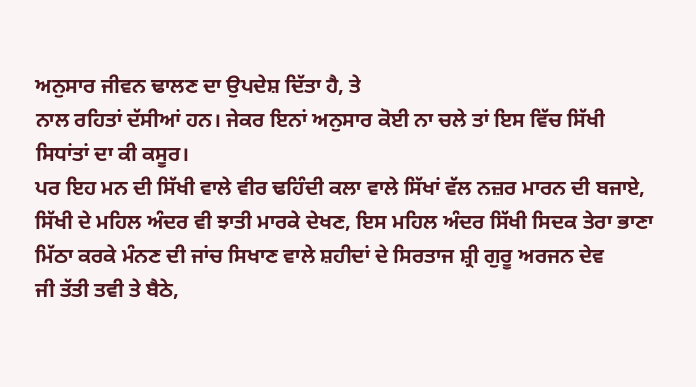ਅਨੁਸਾਰ ਜੀਵਨ ਢਾਲਣ ਦਾ ਉਪਦੇਸ਼ ਦਿੱਤਾ ਹੈ, ਤੇ
ਨਾਲ ਰਹਿਤਾਂ ਦੱਸੀਆਂ ਹਨ। ਜੇਕਰ ਇਨਾਂ ਅਨੁਸਾਰ ਕੋਈ ਨਾ ਚਲੇ ਤਾਂ ਇਸ ਵਿੱਚ ਸਿੱਖੀ
ਸਿਧਾਂਤਾਂ ਦਾ ਕੀ ਕਸੂਰ।
ਪਰ ਇਹ ਮਨ ਦੀ ਸਿੱਖੀ ਵਾਲੇ ਵੀਰ ਢਹਿੰਦੀ ਕਲਾ ਵਾਲੇ ਸਿੱਖਾਂ ਵੱਲ ਨਜ਼ਰ ਮਾਰਨ ਦੀ ਬਜਾਏ,
ਸਿੱਖੀ ਦੇ ਮਹਿਲ ਅੰਦਰ ਵੀ ਝਾਤੀ ਮਾਰਕੇ ਦੇਖਣ, ਇਸ ਮਹਿਲ ਅੰਦਰ ਸਿੱਖੀ ਸਿਦਕ ਤੇਰਾ ਭਾਣਾ
ਮਿੱਠਾ ਕਰਕੇ ਮੰਨਣ ਦੀ ਜਾਂਚ ਸਿਖਾਣ ਵਾਲੇ ਸ਼ਹੀਦਾਂ ਦੇ ਸਿਰਤਾਜ ਸ਼੍ਰੀ ਗੁਰੂ ਅਰਜਨ ਦੇਵ
ਜੀ ਤੱਤੀ ਤਵੀ ਤੇ ਬੈਠੇ,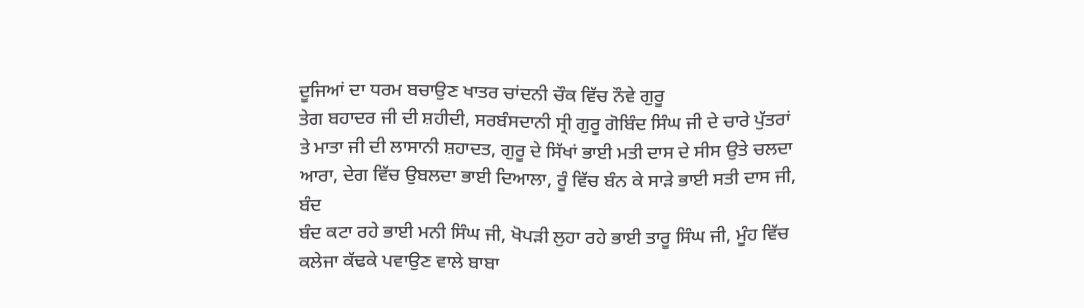ਦੂਜਿਆਂ ਦਾ ਧਰਮ ਬਚਾਉਣ ਖਾਤਰ ਚਾਂਦਨੀ ਚੌਕ ਵਿੱਚ ਨੌਵੇ ਗੁਰੂ
ਤੇਗ ਬਹਾਦਰ ਜੀ ਦੀ ਸ਼ਹੀਦੀ, ਸਰਬੰਸਦਾਨੀ ਸ੍ਰੀ ਗੁਰੂ ਗੋਬਿੰਦ ਸਿੰਘ ਜੀ ਦੇ ਚਾਰੇ ਪੁੱਤਰਾਂ
ਤੇ ਮਾਤਾ ਜੀ ਦੀ ਲਾਸਾਨੀ ਸ਼ਹਾਦਤ, ਗੁਰੂ ਦੇ ਸਿੱਖਾਂ ਭਾਈ ਮਤੀ ਦਾਸ ਦੇ ਸੀਸ ਉਤੇ ਚਲਦਾ
ਆਰਾ, ਦੇਗ ਵਿੱਚ ਉਬਲਦਾ ਭਾਈ ਦਿਆਲਾ, ਰੂੰ ਵਿੱਚ ਬੰਨ ਕੇ ਸਾੜੇ ਭਾਈ ਸਤੀ ਦਾਸ ਜੀ, ਬੰਦ
ਬੰਦ ਕਟਾ ਰਹੇ ਭਾਈ ਮਨੀ ਸਿੰਘ ਜੀ, ਖੋਪੜੀ ਲੁਹਾ ਰਹੇ ਭਾਈ ਤਾਰੂ ਸਿੰਘ ਜੀ, ਮੂੰਹ ਵਿੱਚ
ਕਲੇਜਾ ਕੱਢਕੇ ਪਵਾਉਣ ਵਾਲੇ ਬਾਬਾ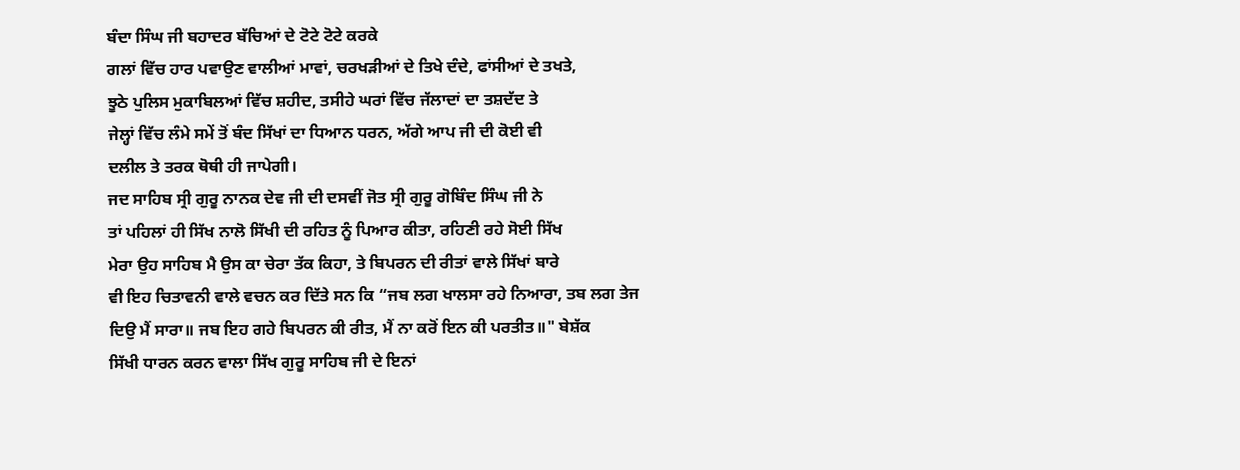ਬੰਦਾ ਸਿੰਘ ਜੀ ਬਹਾਦਰ ਬੱਚਿਆਂ ਦੇ ਟੋਟੇ ਟੋਟੇ ਕਰਕੇ
ਗਲਾਂ ਵਿੱਚ ਹਾਰ ਪਵਾਉਣ ਵਾਲੀਆਂ ਮਾਵਾਂ, ਚਰਖੜੀਆਂ ਦੇ ਤਿਖੇ ਦੰਦੇ, ਫਾਂਸੀਆਂ ਦੇ ਤਖਤੇ,
ਝੂਠੇ ਪੁਲਿਸ ਮੁਕਾਬਿਲਆਂ ਵਿੱਚ ਸ਼ਹੀਦ, ਤਸੀਹੇ ਘਰਾਂ ਵਿੱਚ ਜੱਲਾਦਾਂ ਦਾ ਤਸ਼ਦੱਦ ਤੇ
ਜੇਲ੍ਹਾਂ ਵਿੱਚ ਲੰਮੇ ਸਮੇਂ ਤੋਂ ਬੰਦ ਸਿੱਖਾਂ ਦਾ ਧਿਆਨ ਧਰਨ, ਅੱਗੇ ਆਪ ਜੀ ਦੀ ਕੋਈ ਵੀ
ਦਲੀਲ ਤੇ ਤਰਕ ਥੋਥੀ ਹੀ ਜਾਪੇਗੀ।
ਜਦ ਸਾਹਿਬ ਸ੍ਰੀ ਗੁਰੂ ਨਾਨਕ ਦੇਵ ਜੀ ਦੀ ਦਸਵੀਂ ਜੋਤ ਸ੍ਰੀ ਗੁਰੂ ਗੋਬਿੰਦ ਸਿੰਘ ਜੀ ਨੇ
ਤਾਂ ਪਹਿਲਾਂ ਹੀ ਸਿੱਖ ਨਾਲੋ ਸਿੱਖੀ ਦੀ ਰਹਿਤ ਨੂੰ ਪਿਆਰ ਕੀਤਾ, ਰਹਿਣੀ ਰਹੇ ਸੋਈ ਸਿੱਖ
ਮੇਰਾ ਉਹ ਸਾਹਿਬ ਮੈ ਉਸ ਕਾ ਚੇਰਾ ਤੱਕ ਕਿਹਾ, ਤੇ ਬਿਪਰਨ ਦੀ ਰੀਤਾਂ ਵਾਲੇ ਸਿੱਖਾਂ ਬਾਰੇ
ਵੀ ਇਹ ਚਿਤਾਵਨੀ ਵਾਲੇ ਵਚਨ ਕਰ ਦਿੱਤੇ ਸਨ ਕਿ “ਜਬ ਲਗ ਖਾਲਸਾ ਰਹੇ ਨਿਆਰਾ, ਤਬ ਲਗ ਤੇਜ
ਦਿਉ ਮੈਂ ਸਾਰਾ॥ ਜਬ ਇਹ ਗਹੇ ਬਿਪਰਨ ਕੀ ਰੀਤ, ਮੈਂ ਨਾ ਕਰੋਂ ਇਨ ਕੀ ਪਰਤੀਤ॥" ਬੇਸ਼ੱਕ
ਸਿੱਖੀ ਧਾਰਨ ਕਰਨ ਵਾਲਾ ਸਿੱਖ ਗੁਰੂ ਸਾਹਿਬ ਜੀ ਦੇ ਇਨਾਂ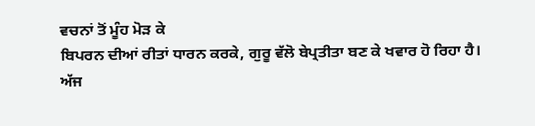ਵਚਨਾਂ ਤੋਂ ਮੂੰਹ ਮੋੜ ਕੇ
ਬਿਪਰਨ ਦੀਆਂ ਰੀਤਾਂ ਧਾਰਨ ਕਰਕੇ, ਗੁਰੂ ਵੱਲੋ ਬੇਪ੍ਰਤੀਤਾ ਬਣ ਕੇ ਖਵਾਰ ਹੋ ਰਿਹਾ ਹੈ।
ਅੱਜ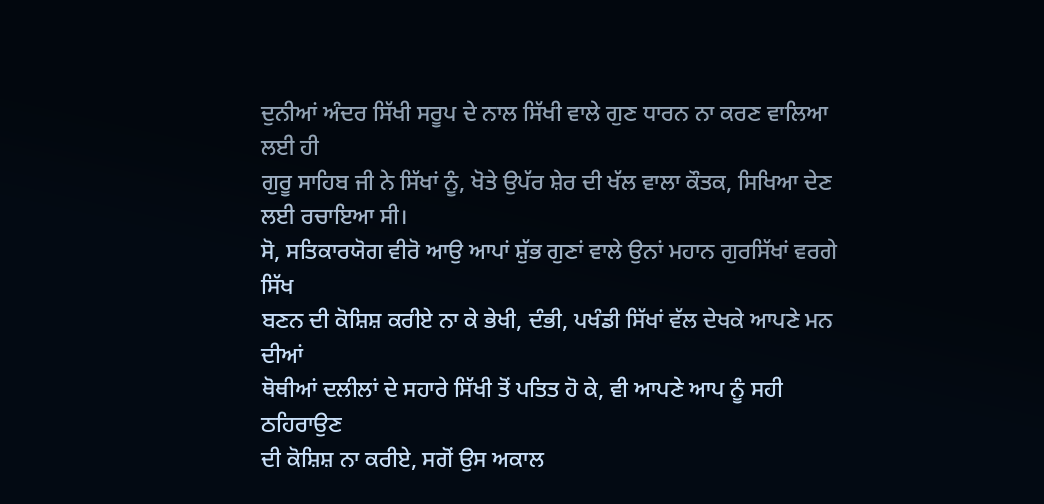ਦੁਨੀਆਂ ਅੰਦਰ ਸਿੱਖੀ ਸਰੂਪ ਦੇ ਨਾਲ ਸਿੱਖੀ ਵਾਲੇ ਗੁਣ ਧਾਰਨ ਨਾ ਕਰਣ ਵਾਲਿਆ ਲਈ ਹੀ
ਗੁਰੂ ਸਾਹਿਬ ਜੀ ਨੇ ਸਿੱਖਾਂ ਨੂੰ, ਖੋਤੇ ਉਪੱਰ ਸ਼ੇਰ ਦੀ ਖੱਲ ਵਾਲਾ ਕੌਤਕ, ਸਿਖਿਆ ਦੇਣ
ਲਈ ਰਚਾਇਆ ਸੀ।
ਸੋ, ਸਤਿਕਾਰਯੋਗ ਵੀਰੋ ਆਉ ਆਪਾਂ ਸ਼ੁੱਭ ਗੁਣਾਂ ਵਾਲੇ ਉਨਾਂ ਮਹਾਨ ਗੁਰਸਿੱਖਾਂ ਵਰਗੇ ਸਿੱਖ
ਬਣਨ ਦੀ ਕੋਸ਼ਿਸ਼ ਕਰੀਏ ਨਾ ਕੇ ਭੇਖੀ, ਦੰਭੀ, ਪਖੰਡੀ ਸਿੱਖਾਂ ਵੱਲ ਦੇਖਕੇ ਆਪਣੇ ਮਨ ਦੀਆਂ
ਥੋਥੀਆਂ ਦਲੀਲਾਂ ਦੇ ਸਹਾਰੇ ਸਿੱਖੀ ਤੋਂ ਪਤਿਤ ਹੋ ਕੇ, ਵੀ ਆਪਣੇ ਆਪ ਨੂੰ ਸਹੀ ਠਹਿਰਾਉਣ
ਦੀ ਕੋਸ਼ਿਸ਼ ਨਾ ਕਰੀਏ, ਸਗੋਂ ਉਸ ਅਕਾਲ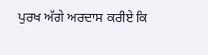ਪੁਰਖ ਅੱਗੇ ਅਰਦਾਸ ਕਰੀਏ ਕਿ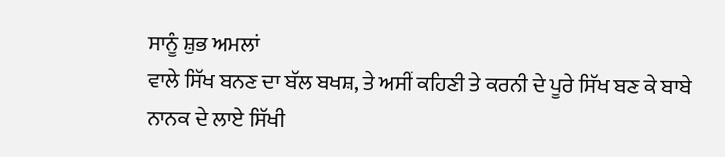ਸਾਨੂੰ ਸ਼ੁਭ ਅਮਲਾਂ
ਵਾਲੇ ਸਿੱਖ ਬਨਣ ਦਾ ਬੱਲ ਬਖਸ਼, ਤੇ ਅਸੀਂ ਕਹਿਣੀ ਤੇ ਕਰਨੀ ਦੇ ਪੂਰੇ ਸਿੱਖ ਬਣ ਕੇ ਬਾਬੇ
ਨਾਨਕ ਦੇ ਲਾਏ ਸਿੱਖੀ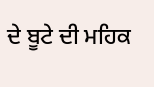ਦੇ ਬੂਟੇ ਦੀ ਮਹਿਕ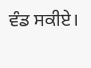ਵੰਡ ਸਕੀਏ।